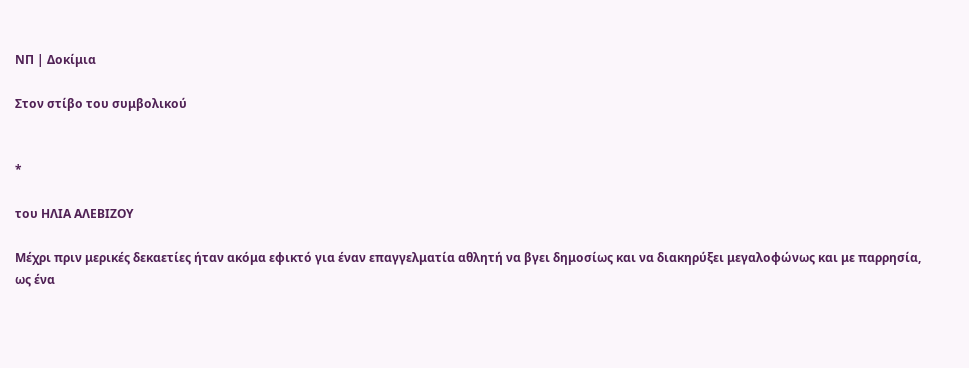ΝΠ | Δοκίμια

Στον στίβο του συμβολικού


*

του ΗΛΙΑ ΑΛΕΒΙΖΟΥ

Μέχρι πριν μερικές δεκαετίες ήταν ακόμα εφικτό για έναν επαγγελματία αθλητή να βγει δημοσίως και να διακηρύξει μεγαλοφώνως και με παρρησία, ως ένα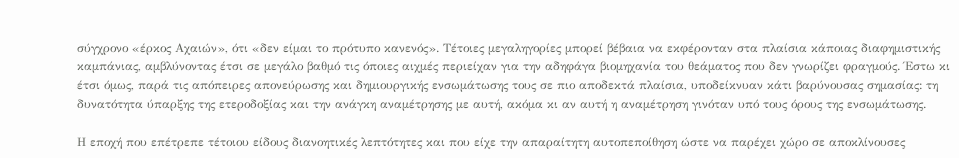σύγχρονο «έρκος Αχαιών», ότι «δεν είμαι το πρότυπο κανενός». Τέτοιες μεγαληγορίες μπορεί βέβαια να εκφέρονταν στα πλαίσια κάποιας διαφημιστικής καμπάνιας, αμβλύνοντας έτσι σε μεγάλο βαθμό τις όποιες αιχμές περιείχαν για την αδηφάγα βιομηχανία του θεάματος που δεν γνωρίζει φραγμούς. Έστω κι έτσι όμως, παρά τις απόπειρες απονεύρωσης και δημιουργικής ενσωμάτωσης τους σε πιο αποδεκτά πλαίσια, υποδείκνυαν κάτι βαρύνουσας σημασίας: τη δυνατότητα ύπαρξης της ετεροδοξίας και την ανάγκη αναμέτρησης με αυτή, ακόμα κι αν αυτή η αναμέτρηση γινόταν υπό τους όρους της ενσωμάτωσης.

Η εποχή που επέτρεπε τέτοιου είδους διανοητικές λεπτότητες και που είχε την απαραίτητη αυτοπεποίθηση ώστε να παρέχει χώρο σε αποκλίνουσες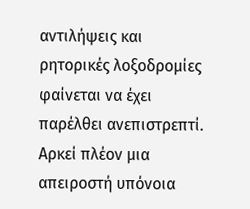αντιλήψεις και ρητορικές λοξοδρομίες φαίνεται να έχει παρέλθει ανεπιστρεπτί. Αρκεί πλέον μια απειροστή υπόνοια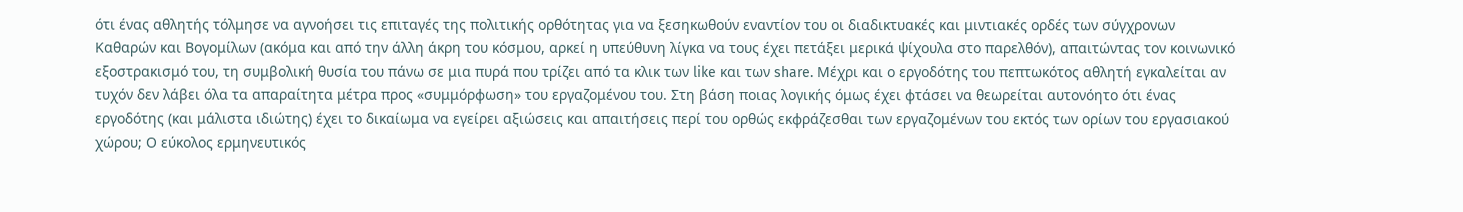ότι ένας αθλητής τόλμησε να αγνοήσει τις επιταγές της πολιτικής ορθότητας για να ξεσηκωθούν εναντίον του οι διαδικτυακές και μιντιακές ορδές των σύγχρονων Καθαρών και Βογομίλων (ακόμα και από την άλλη άκρη του κόσμου, αρκεί η υπεύθυνη λίγκα να τους έχει πετάξει μερικά ψίχουλα στο παρελθόν), απαιτώντας τον κοινωνικό εξοστρακισμό του, τη συμβολική θυσία του πάνω σε μια πυρά που τρίζει από τα κλικ των like και των share. Μέχρι και ο εργοδότης του πεπτωκότος αθλητή εγκαλείται αν τυχόν δεν λάβει όλα τα απαραίτητα μέτρα προς «συμμόρφωση» του εργαζομένου του. Στη βάση ποιας λογικής όμως έχει φτάσει να θεωρείται αυτονόητο ότι ένας εργοδότης (και μάλιστα ιδιώτης) έχει το δικαίωμα να εγείρει αξιώσεις και απαιτήσεις περί του ορθώς εκφράζεσθαι των εργαζομένων του εκτός των ορίων του εργασιακού χώρου; Ο εύκολος ερμηνευτικός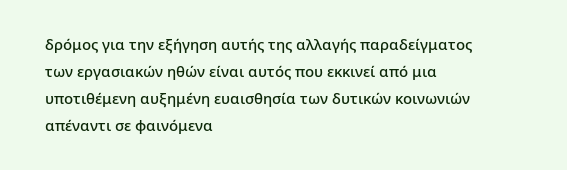δρόμος για την εξήγηση αυτής της αλλαγής παραδείγματος των εργασιακών ηθών είναι αυτός που εκκινεί από μια υποτιθέμενη αυξημένη ευαισθησία των δυτικών κοινωνιών απέναντι σε φαινόμενα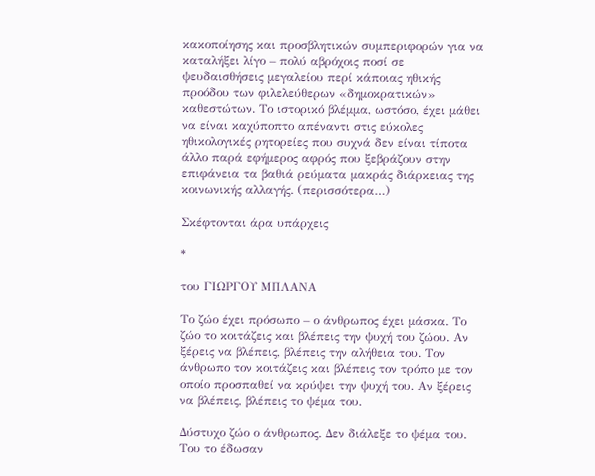κακοποίησης και προσβλητικών συμπεριφορών για να καταλήξει λίγο – πολύ αβρόχοις ποσί σε ψευδαισθήσεις μεγαλείου περί κάποιας ηθικής προόδου των φιλελεύθερων «δημοκρατικών» καθεστώτων. Το ιστορικό βλέμμα, ωστόσο, έχει μάθει να είναι καχύποπτο απέναντι στις εύκολες ηθικολογικές ρητορείες που συχνά δεν είναι τίποτα άλλο παρά εφήμερος αφρός που ξεβράζουν στην επιφάνεια τα βαθιά ρεύματα μακράς διάρκειας της κοινωνικής αλλαγής. (περισσότερα…)

Σκέφτονται άρα υπάρχεις

*

του ΓΙΩΡΓΟΥ ΜΠΛΑΝΑ

Το ζώο έχει πρόσωπο – ο άνθρωπος έχει μάσκα. Το ζώο το κοιτάζεις και βλέπεις την ψυχή του ζώου. Αν ξέρεις να βλέπεις, βλέπεις την αλήθεια του. Τον άνθρωπο τον κοιτάζεις και βλέπεις τον τρόπο με τον οποίο προσπαθεί να κρύψει την ψυχή του. Αν ξέρεις να βλέπεις, βλέπεις το ψέμα του.

Δύστυχο ζώο ο άνθρωπος. Δεν διάλεξε το ψέμα του. Του το έδωσαν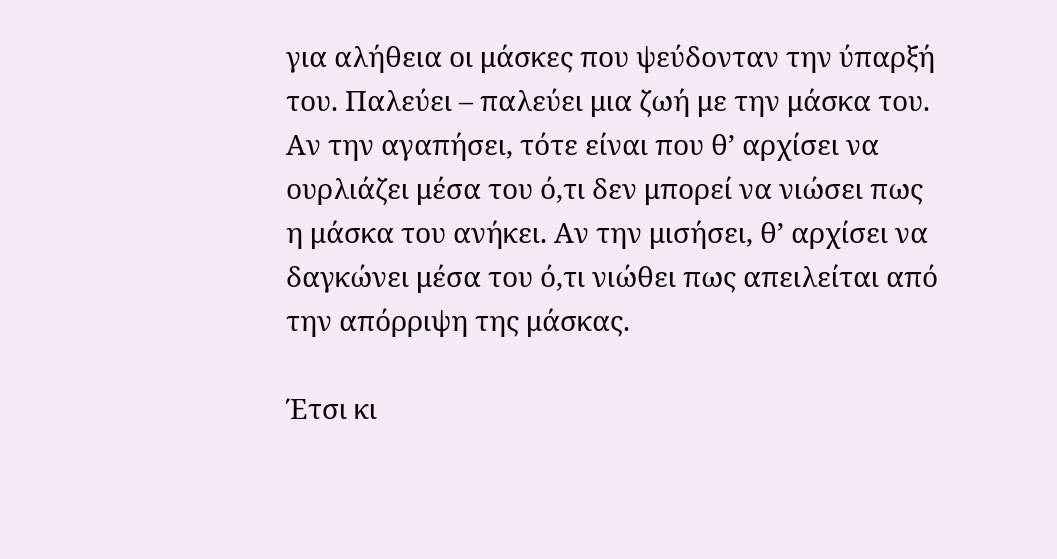για αλήθεια οι μάσκες που ψεύδονταν την ύπαρξή του. Παλεύει – παλεύει μια ζωή με την μάσκα του. Αν την αγαπήσει, τότε είναι που θ’ αρχίσει να ουρλιάζει μέσα του ό,τι δεν μπορεί να νιώσει πως η μάσκα του ανήκει. Αν την μισήσει, θ’ αρχίσει να δαγκώνει μέσα του ό,τι νιώθει πως απειλείται από την απόρριψη της μάσκας.

Έτσι κι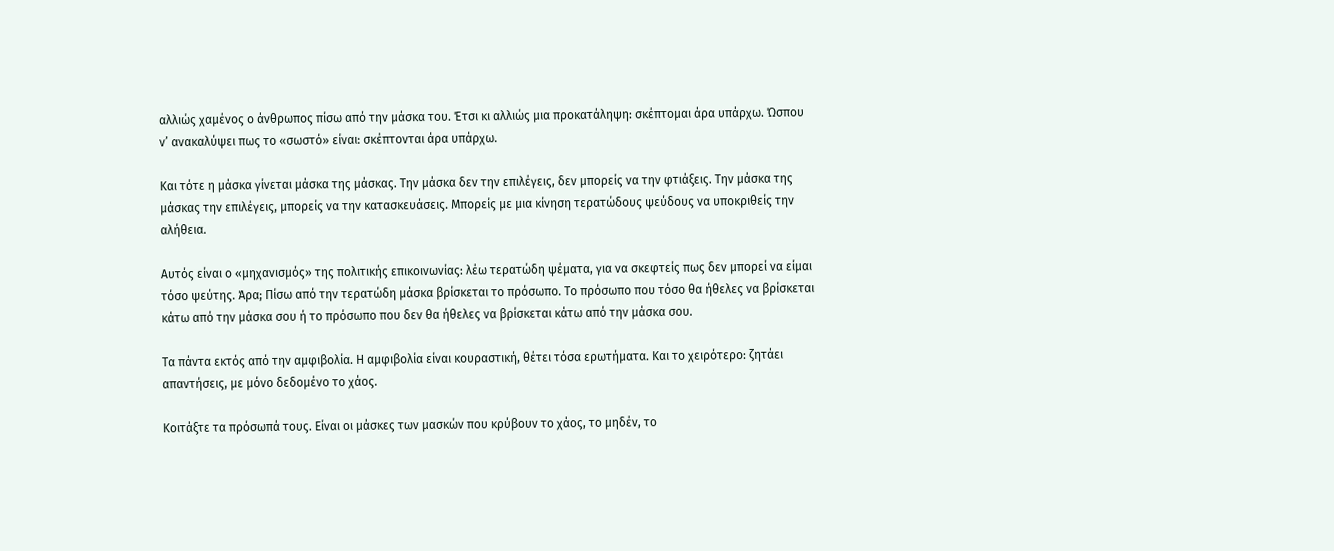αλλιώς χαμένος ο άνθρωπος πίσω από την μάσκα του. Έτσι κι αλλιώς μια προκατάληψη: σκέπτομαι άρα υπάρχω. Ώσπου ν’ ανακαλύψει πως το «σωστό» είναι: σκέπτονται άρα υπάρχω.

Και τότε η μάσκα γίνεται μάσκα της μάσκας. Την μάσκα δεν την επιλέγεις, δεν μπορείς να την φτιάξεις. Την μάσκα της μάσκας την επιλέγεις, μπορείς να την κατασκευάσεις. Μπορείς με μια κίνηση τερατώδους ψεύδους να υποκριθείς την αλήθεια.

Αυτός είναι ο «μηχανισμός» της πολιτικής επικοινωνίας: λέω τερατώδη ψέματα, για να σκεφτείς πως δεν μπορεί να είμαι τόσο ψεύτης. Άρα; Πίσω από την τερατώδη μάσκα βρίσκεται το πρόσωπο. Το πρόσωπο που τόσο θα ήθελες να βρίσκεται κάτω από την μάσκα σου ή το πρόσωπο που δεν θα ήθελες να βρίσκεται κάτω από την μάσκα σου.

Τα πάντα εκτός από την αμφιβολία. Η αμφιβολία είναι κουραστική, θέτει τόσα ερωτήματα. Και το χειρότερο: ζητάει απαντήσεις, με μόνο δεδομένο το χάος.

Κοιτάξτε τα πρόσωπά τους. Είναι οι μάσκες των μασκών που κρύβουν το χάος, το μηδέν, το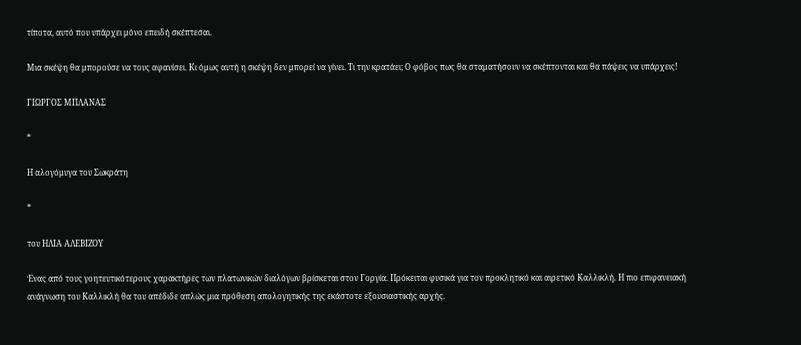τίποτα, αυτό που υπάρχει μόνο επειδή σκέπτεσαι.

Μια σκέψη θα μπορούσε να τους αφανίσει. Κι όμως αυτή η σκέψη δεν μπορεί να γίνει. Τι την κρατάει; Ο φόβος πως θα σταματήσουν να σκέπτονται και θα πάψεις να υπάρχεις!

ΓΙΩΡΓΟΣ ΜΠΛΑΝΑΣ

*

Η αλογόμυγα του Σωκράτη

*

του ΗΛΙΑ ΑΛΕΒΙΖΟΥ

Ένας από τους γοητευτικότερους χαρακτήρες των πλατωνικών διαλόγων βρίσκεται στον Γοργία. Πρόκειται φυσικά για τον προκλητικό και αιρετικό Καλλικλή. Η πιο επιφανειακή ανάγνωση του Καλλικλή θα του απέδιδε απλώς μια πρόθεση απολογητικής της εκάστοτε εξουσιαστικής αρχής.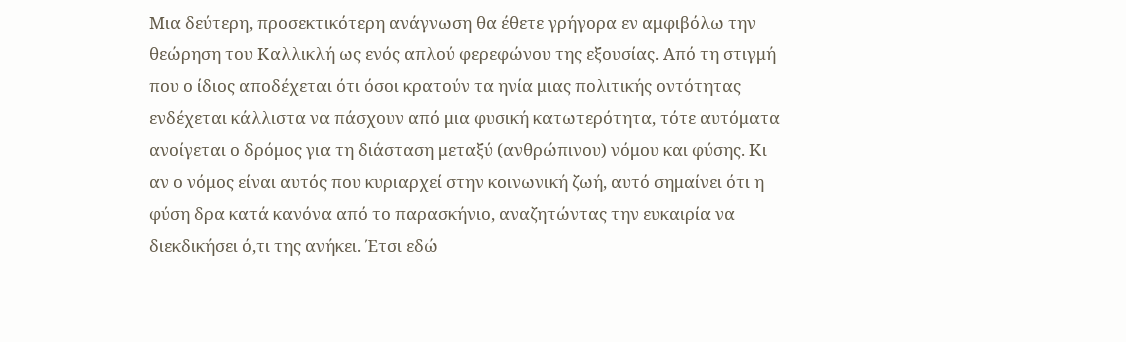Μια δεύτερη, προσεκτικότερη ανάγνωση θα έθετε γρήγορα εν αμφιβόλω την θεώρηση του Καλλικλή ως ενός απλού φερεφώνου της εξουσίας. Από τη στιγμή που ο ίδιος αποδέχεται ότι όσοι κρατούν τα ηνία μιας πολιτικής οντότητας ενδέχεται κάλλιστα να πάσχουν από μια φυσική κατωτερότητα, τότε αυτόματα ανοίγεται ο δρόμος για τη διάσταση μεταξύ (ανθρώπινου) νόμου και φύσης. Κι αν ο νόμος είναι αυτός που κυριαρχεί στην κοινωνική ζωή, αυτό σημαίνει ότι η φύση δρα κατά κανόνα από το παρασκήνιο, αναζητώντας την ευκαιρία να διεκδικήσει ό,τι της ανήκει. Έτσι εδώ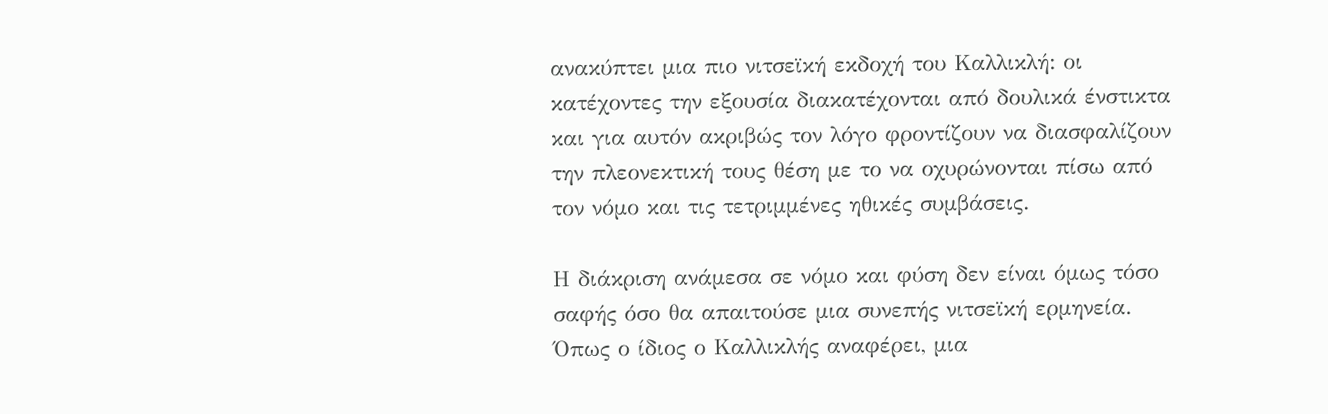ανακύπτει μια πιο νιτσεϊκή εκδοχή του Καλλικλή: οι κατέχοντες την εξουσία διακατέχονται από δουλικά ένστικτα και για αυτόν ακριβώς τον λόγο φροντίζουν να διασφαλίζουν την πλεονεκτική τους θέση με το να οχυρώνονται πίσω από τον νόμο και τις τετριμμένες ηθικές συμβάσεις.

Η διάκριση ανάμεσα σε νόμο και φύση δεν είναι όμως τόσο σαφής όσο θα απαιτούσε μια συνεπής νιτσεϊκή ερμηνεία. Όπως ο ίδιος ο Καλλικλής αναφέρει, μια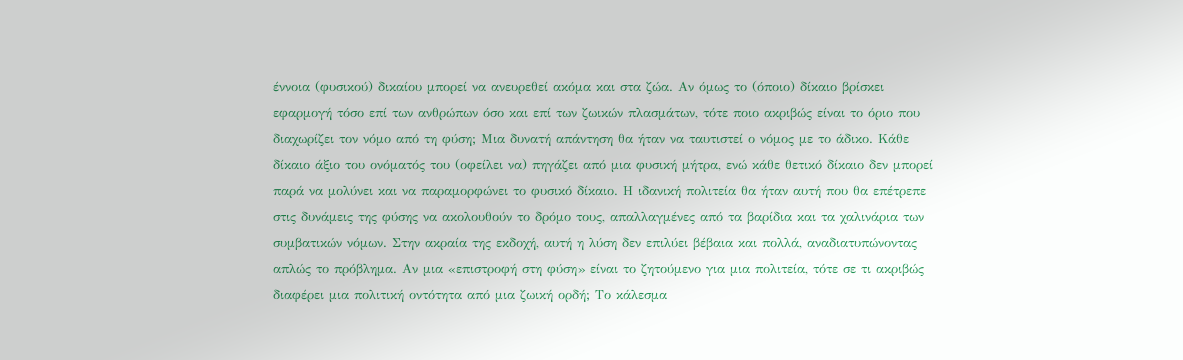έννοια (φυσικού) δικαίου μπορεί να ανευρεθεί ακόμα και στα ζώα. Αν όμως το (όποιο) δίκαιο βρίσκει εφαρμογή τόσο επί των ανθρώπων όσο και επί των ζωικών πλασμάτων, τότε ποιο ακριβώς είναι το όριο που διαχωρίζει τον νόμο από τη φύση; Μια δυνατή απάντηση θα ήταν να ταυτιστεί ο νόμος με το άδικο. Κάθε δίκαιο άξιο του ονόματός του (οφείλει να) πηγάζει από μια φυσική μήτρα, ενώ κάθε θετικό δίκαιο δεν μπορεί παρά να μολύνει και να παραμορφώνει το φυσικό δίκαιο. Η ιδανική πολιτεία θα ήταν αυτή που θα επέτρεπε στις δυνάμεις της φύσης να ακολουθούν το δρόμο τους, απαλλαγμένες από τα βαρίδια και τα χαλινάρια των συμβατικών νόμων. Στην ακραία της εκδοχή, αυτή η λύση δεν επιλύει βέβαια και πολλά, αναδιατυπώνοντας απλώς το πρόβλημα. Αν μια «επιστροφή στη φύση» είναι το ζητούμενο για μια πολιτεία, τότε σε τι ακριβώς διαφέρει μια πολιτική οντότητα από μια ζωική ορδή; Το κάλεσμα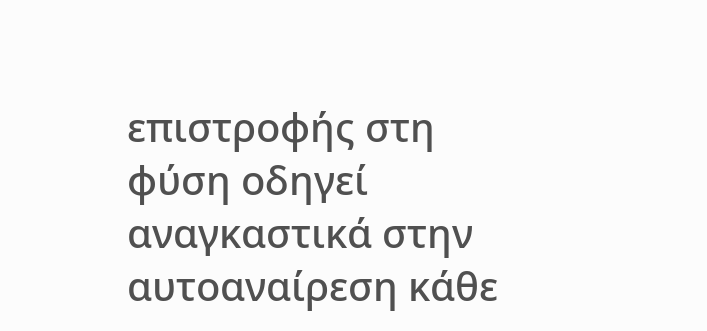επιστροφής στη φύση οδηγεί αναγκαστικά στην αυτοαναίρεση κάθε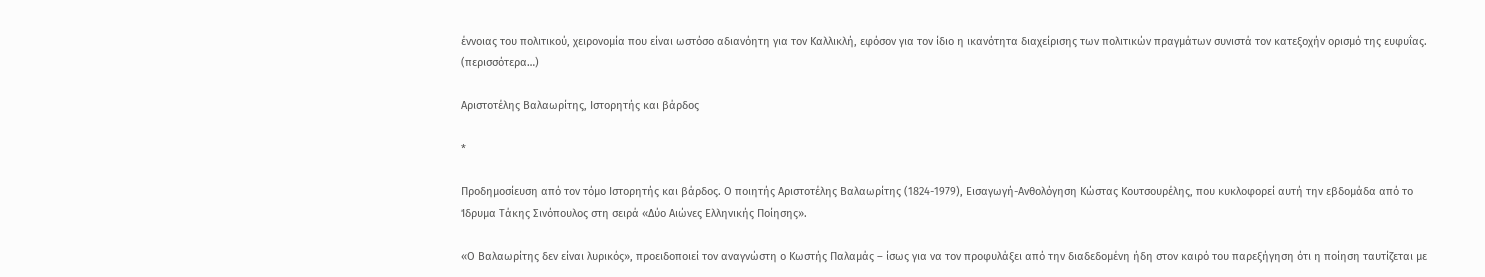έννοιας του πολιτικού, χειρονομία που είναι ωστόσο αδιανόητη για τον Καλλικλή, εφόσον για τον ίδιο η ικανότητα διαχείρισης των πολιτικών πραγμάτων συνιστά τον κατεξοχήν ορισμό της ευφυΐας. (περισσότερα…)

Αριστοτέλης Βαλαωρίτης, Ιστορητής και βάρδος

*

Προδημοσίευση από τον τόμο Ιστορητής και βάρδος. Ο ποιητής Αριστοτέλης Βαλαωρίτης (1824-1979), Εισαγωγή-Ανθολόγηση Κώστας Κουτσουρέλης, που κυκλοφορεί αυτή την εβδομάδα από το Ίδρυμα Τάκης Σινόπουλος στη σειρά «Δύο Αιώνες Ελληνικής Ποίησης».

«Ο Βαλαωρίτης δεν είναι λυρικός», προειδοποιεί τον αναγνώστη ο Κωστής Παλαμάς – ίσως για να τον προφυλάξει από την διαδεδομένη ήδη στον καιρό του παρεξήγηση ότι η ποίηση ταυτίζεται με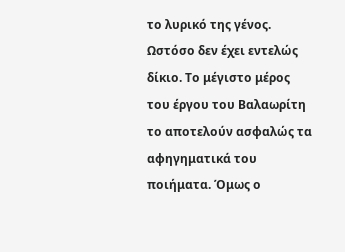το λυρικό της γένος. Ωστόσο δεν έχει εντελώς δίκιο. Το μέγιστο μέρος του έργου του Βαλαωρίτη το αποτελούν ασφαλώς τα αφηγηματικά του ποιήματα. Όμως ο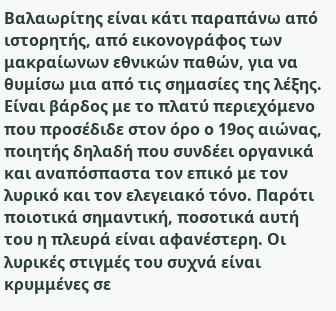Βαλαωρίτης είναι κάτι παραπάνω από ιστορητής, από εικονογράφος των μακραίωνων εθνικών παθών, για να θυμίσω μια από τις σημασίες της λέξης. Είναι βάρδος με το πλατύ περιεχόμενο που προσέδιδε στον όρο ο 19ος αιώνας, ποιητής δηλαδή που συνδέει οργανικά και αναπόσπαστα τον επικό με τον λυρικό και τον ελεγειακό τόνο. Παρότι ποιοτικά σημαντική, ποσοτικά αυτή του η πλευρά είναι αφανέστερη. Οι λυρικές στιγμές του συχνά είναι κρυμμένες σε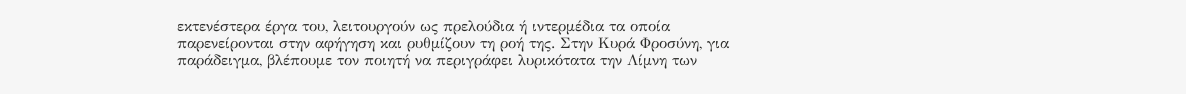εκτενέστερα έργα του, λειτουργούν ως πρελούδια ή ιντερμέδια τα οποία παρενείρονται στην αφήγηση και ρυθμίζουν τη ροή της. Στην Κυρά Φροσύνη, για παράδειγμα, βλέπουμε τον ποιητή να περιγράφει λυρικότατα την Λίμνη των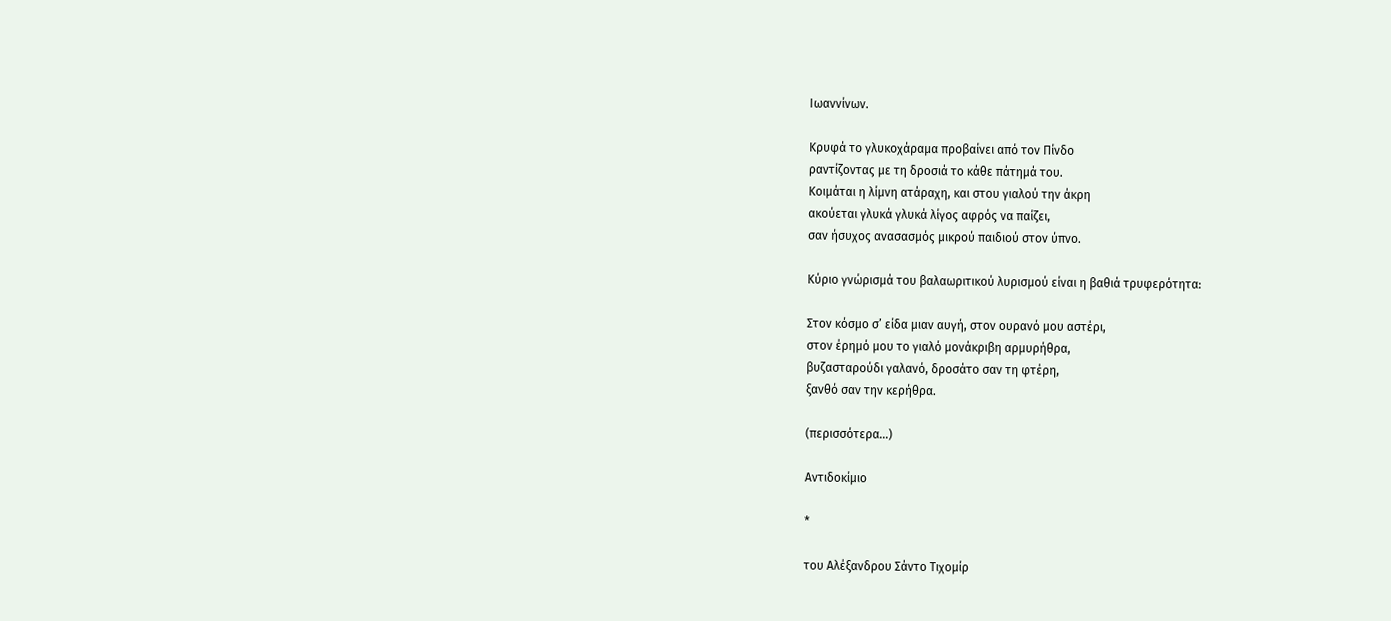Ιωαννίνων.

Κρυφά το γλυκοχάραμα προβαίνει από τον Πίνδο
ραντίζοντας με τη δροσιά το κάθε πάτημά του.
Κοιμάται η λίμνη ατάραχη, και στου γιαλού την άκρη
ακούεται γλυκά γλυκά λίγος αφρός να παίζει,
σαν ήσυχος ανασασμός μικρού παιδιού στον ύπνο.

Κύριο γνώρισμά του βαλαωριτικού λυρισμού είναι η βαθιά τρυφερότητα:

Στον κόσμο σ’ είδα μιαν αυγή, στον ουρανό μου αστέρι,
στον έρημό μου το γιαλό μονάκριβη αρμυρήθρα,
βυζασταρούδι γαλανό, δροσάτο σαν τη φτέρη,
ξανθό σαν την κερήθρα.

(περισσότερα…)

Αντιδοκίμιο

*

του Αλέξανδρου Σάντο Τιχομίρ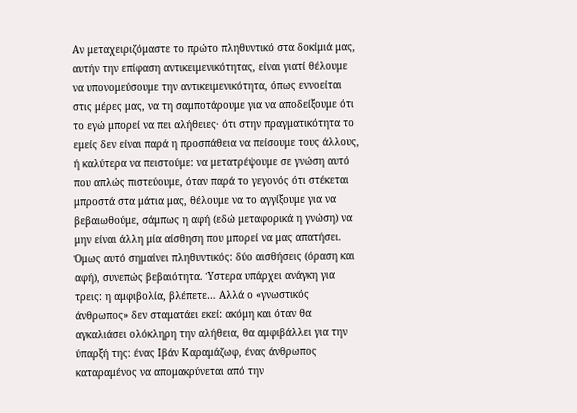Αν μεταχειριζόμαστε το πρώτο πληθυντικό στα δοκίμιά μας, αυτήν την επίφαση αντικειμενικότητας, είναι γιατί θέλουμε να υπονομεύσουμε την αντικειμενικότητα, όπως εννοείται στις μέρες μας, να τη σαμποτάρουμε για να αποδείξουμε ότι το εγώ μπορεί να πει αλήθειες· ότι στην πραγματικότητα το εμείς δεν είναι παρά η προσπάθεια να πείσουμε τους άλλους, ή καλύτερα να πειστούμε: να μετατρέψουμε σε γνώση αυτό που απλώς πιστεύουμε, όταν παρά το γεγονός ότι στέκεται μπροστά στα μάτια μας, θέλουμε να το αγγίξουμε για να βεβαιωθούμε, σάμπως η αφή (εδώ μεταφορικά η γνώση) να μην είναι άλλη μία αίσθηση που μπορεί να μας απατήσει. Όμως αυτό σημαίνει πληθυντικός: δύο αισθήσεις (όραση και αφή), συνεπώς βεβαιότητα. Ύστερα υπάρχει ανάγκη για τρεις: η αμφιβολία, βλέπετε… Αλλά ο «γνωστικός άνθρωπος» δεν σταματάει εκεί: ακόμη και όταν θα αγκαλιάσει ολόκληρη την αλήθεια, θα αμφιβάλλει για την ύπαρξή της: ένας Ιβάν Καραμάζωφ, ένας άνθρωπος καταραμένος να απομακρύνεται από την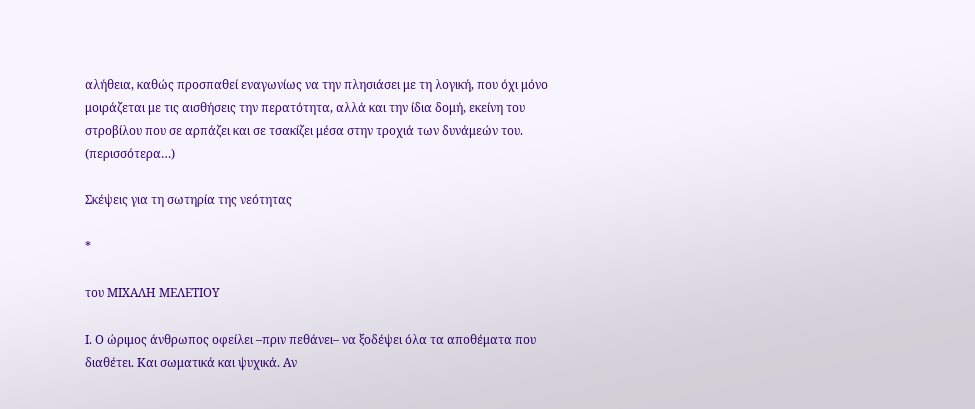αλήθεια, καθώς προσπαθεί εναγωνίως να την πλησιάσει με τη λογική, που όχι μόνο μοιράζεται με τις αισθήσεις την περατότητα, αλλά και την ίδια δομή, εκείνη του στροβίλου που σε αρπάζει και σε τσακίζει μέσα στην τροχιά των δυνάμεών του. (περισσότερα…)

Σκέψεις για τη σωτηρία της νεότητας

*

του ΜΙΧΑΛΗ ΜΕΛΕΤΙΟΥ

Ι. Ο ώριμος άνθρωπος οφείλει –πριν πεθάνει– να ξοδέψει όλα τα αποθέματα που διαθέτει. Και σωματικά και ψυχικά. Αν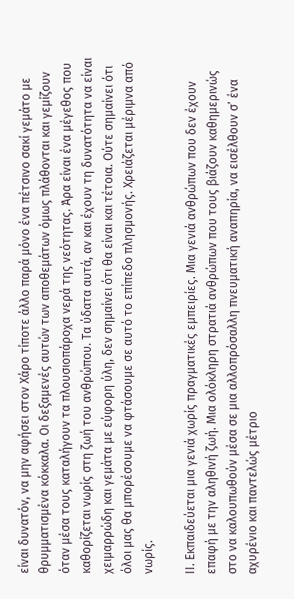είναι δυνατόν, να μην αφήσει στον Χάρο τίποτε άλλο παρά μόνο ένα πέτσινο σακί γεμάτο με θρυμματισμένα κόκκαλα. Οι δεξαμενές αυτών των αποθεμάτων όμως πλάθονται και γεμίζουν όταν μέσα τους καταλήγουν τα πλουσιοπάροχα νερά της νεότητας. Άρα είναι ένα μέγεθος που καθορίζεται νωρίς στη ζωή του ανθρώπου. Τα ύδατα αυτά, αν και έχουν τη δυνατότητα να είναι χειμαρρώδη και γεμάτα με εύφορη ύλη, δεν σημαίνει ότι θα είναι και τέτοια. Ούτε σημαίνει ότι όλοι μας θα μπορέσουμε να φτάσουμε σε αυτό το επίπεδο πλησμονής. Χρειάζεται μέριμνα από νωρίς.

ΙΙ. Εκπαιδεύεται μια γενιά χωρίς πραγματικές εμπειρίες. Μια γενιά ανθρώπων που δεν έχουν επαφή με την αληθινή ζωή. Μια ολόκληρη στρατιά ανθρώπων που τους βιάζουν καθημερινώς στο να καλουπωθούν μέσα σε μια αλλοπρόσαλλη πνευματική αναπηρία, να εισέλθουν σ’ ένα αχυρένιο και παντελώς μέτριο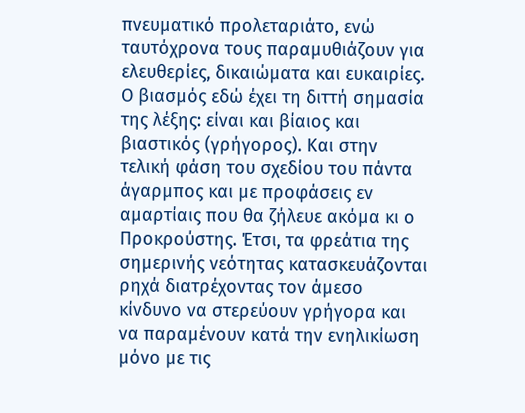πνευματικό προλεταριάτο, ενώ ταυτόχρονα τους παραμυθιάζουν για ελευθερίες, δικαιώματα και ευκαιρίες. Ο βιασμός εδώ έχει τη διττή σημασία της λέξης: είναι και βίαιος και βιαστικός (γρήγορος). Και στην τελική φάση του σχεδίου του πάντα άγαρμπος και με προφάσεις εν αμαρτίαις που θα ζήλευε ακόμα κι ο Προκρούστης. Έτσι, τα φρεάτια της σημερινής νεότητας κατασκευάζονται ρηχά διατρέχοντας τον άμεσο κίνδυνο να στερεύουν γρήγορα και να παραμένουν κατά την ενηλικίωση μόνο με τις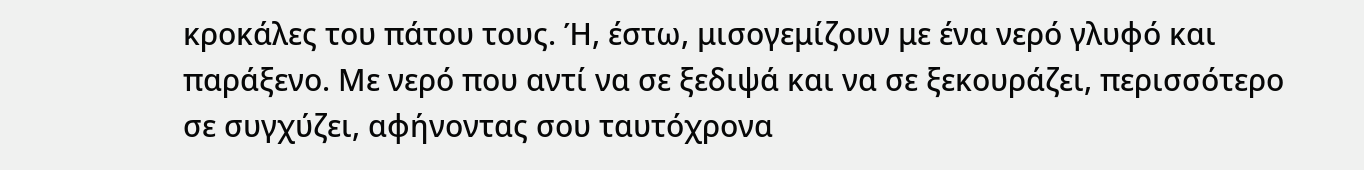κροκάλες του πάτου τους. Ή, έστω, μισογεμίζουν με ένα νερό γλυφό και παράξενο. Με νερό που αντί να σε ξεδιψά και να σε ξεκουράζει, περισσότερο σε συγχύζει, αφήνοντας σου ταυτόχρονα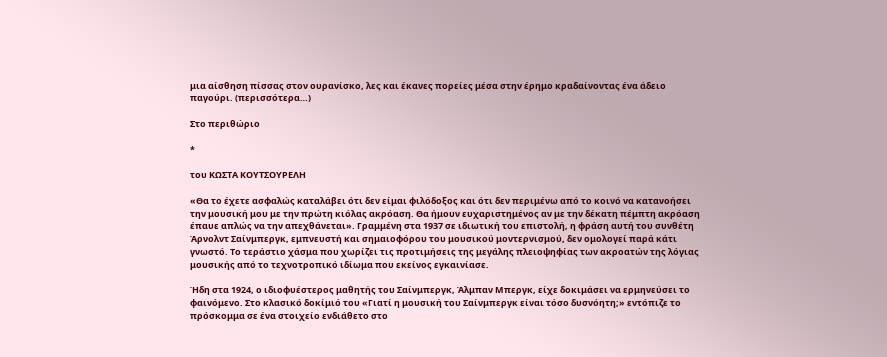μια αίσθηση πίσσας στον ουρανίσκο, λες και έκανες πορείες μέσα στην έρημο κραδαίνοντας ένα άδειο παγούρι. (περισσότερα…)

Στο περιθώριο

*

του ΚΩΣΤΑ ΚΟΥΤΣΟΥΡΕΛΗ

«Θα το έχετε ασφαλώς καταλάβει ότι δεν είμαι φιλόδοξος και ότι δεν περιμένω από το κοινό να κατανοήσει την μουσική μου με την πρώτη κιόλας ακρόαση. Θα ήμουν ευχαριστημένος αν με την δέκατη πέμπτη ακρόαση έπαυε απλώς να την απεχθάνεται». Γραμμένη στα 1937 σε ιδιωτική του επιστολή, η φράση αυτή του συνθέτη Άρνολντ Σαίνμπεργκ, εμπνευστή και σημαιοφόρου του μουσικού μοντερνισμού, δεν ομολογεί παρά κάτι γνωστό. Το τεράστιο χάσμα που χωρίζει τις προτιμήσεις της μεγάλης πλειοψηφίας των ακροατών της λόγιας μουσικής από το τεχνοτροπικό ιδίωμα που εκείνος εγκαινίασε.

Ήδη στα 1924, ο ιδιοφυέστερος μαθητής του Σαίνμπεργκ, Άλμπαν Μπεργκ, είχε δοκιμάσει να ερμηνεύσει το φαινόμενο. Στο κλασικό δοκίμιό του «Γιατί η μουσική του Σαίνμπεργκ είναι τόσο δυσνόητη;» εντόπιζε το πρόσκομμα σε ένα στοιχείο ενδιάθετο στο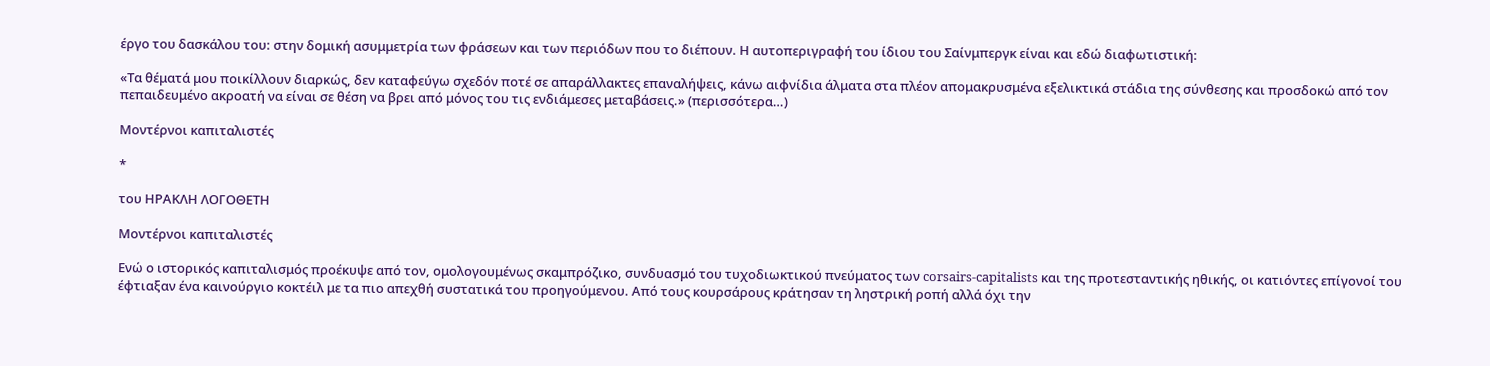έργο του δασκάλου του: στην δομική ασυμμετρία των φράσεων και των περιόδων που το διέπουν. Η αυτοπεριγραφή του ίδιου του Σαίνμπεργκ είναι και εδώ διαφωτιστική:

«Τα θέματά μου ποικίλλουν διαρκώς, δεν καταφεύγω σχεδόν ποτέ σε απαράλλακτες επαναλήψεις, κάνω αιφνίδια άλματα στα πλέον απομακρυσμένα εξελικτικά στάδια της σύνθεσης και προσδοκώ από τον πεπαιδευμένο ακροατή να είναι σε θέση να βρει από μόνος του τις ενδιάμεσες μεταβάσεις.» (περισσότερα…)

Μοντέρνοι καπιταλιστές

*

του ΗΡΑΚΛΗ ΛΟΓΟΘΕΤΗ

Μοντέρνοι καπιταλιστές

Ενώ ο ιστορικός καπιταλισμός προέκυψε από τον, ομολογουμένως σκαμπρόζικο, συνδυασμό του τυχοδιωκτικού πνεύματος των corsairs-capitalists και της προτεσταντικής ηθικής, οι κατιόντες επίγονοί του έφτιαξαν ένα καινούργιο κοκτέιλ με τα πιο απεχθή συστατικά του προηγούμενου. Από τους κουρσάρους κράτησαν τη ληστρική ροπή αλλά όχι την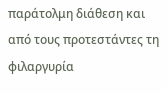παράτολμη διάθεση και από τους προτεστάντες τη φιλαργυρία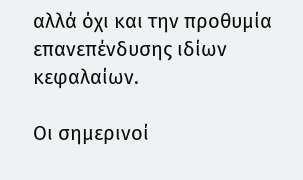αλλά όχι και την προθυμία επανεπένδυσης ιδίων κεφαλαίων.

Οι σημερινοί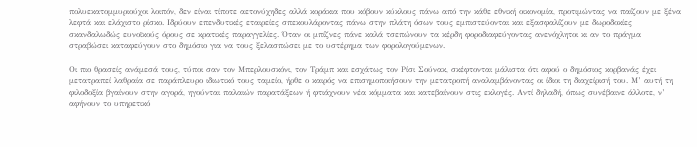πολυεκατομμυριούχοι λοιπόν, δεν είναι τίποτε αετονύχηδες αλλά κοράκια που κόβουν κύκλους πάνω από την κάθε εθνική οικονομία, προτιμώντας να παίζουν με ξένα λεφτά και ελάχιστο ρίσκο. Ιδρύουν επενδυτικές εταιρείες σπεκουλάροντας πάνω στην πλάτη όσων τους εμπιστεύονται και εξασφαλίζουν με δωροδοκίες σκανδαλωδώς ευνοϊκούς όρους σε κρατικές παραγγελίες. Όταν οι μπίζνες πάνε καλά τσεπώνουν τα κέρδη φοροδιαφεύγοντας ανενόχλητοι κι αν το πράγμα στραβώσει καταφεύγουν στο δημόσιο για να τους ξελασπώσει με το υστέρημα των φορολογούμενων.

Οι πιο θρασείς ανάμεσά τους, τύποι σαν τον Μπερλουσκόνι, τον Τράμπ και εσχάτως τον Ρίσι Σούνακ, σκέφτονται μάλιστα ότι αφού ο δημόσιος κορβανάς έχει μετατραπεί λαθραία σε παράπλευρο ιδιωτικό τους ταμείο, ήρθε ο καιρός να επισημοποιήσουν την μετατροπή αναλαμβάνοντας οι ίδιοι τη διαχείρισή του. Μ’ αυτή τη φιλοδοξία βγαίνουν στην αγορά, ηγούνται παλαιών παρατάξεων ή φτιάχνουν νέα κόμματα και κατεβαίνουν στις εκλογές. Αντί δηλαδή, όπως συνέβαινε άλλοτε, ν’ αφήνουν το υπηρετικό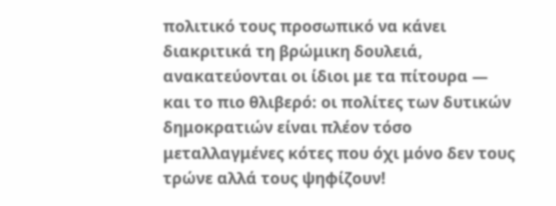πολιτικό τους προσωπικό να κάνει διακριτικά τη βρώμικη δουλειά, ανακατεύονται οι ίδιοι με τα πίτουρα — και το πιο θλιβερό: οι πολίτες των δυτικών δημοκρατιών είναι πλέον τόσο μεταλλαγμένες κότες που όχι μόνο δεν τους τρώνε αλλά τους ψηφίζουν!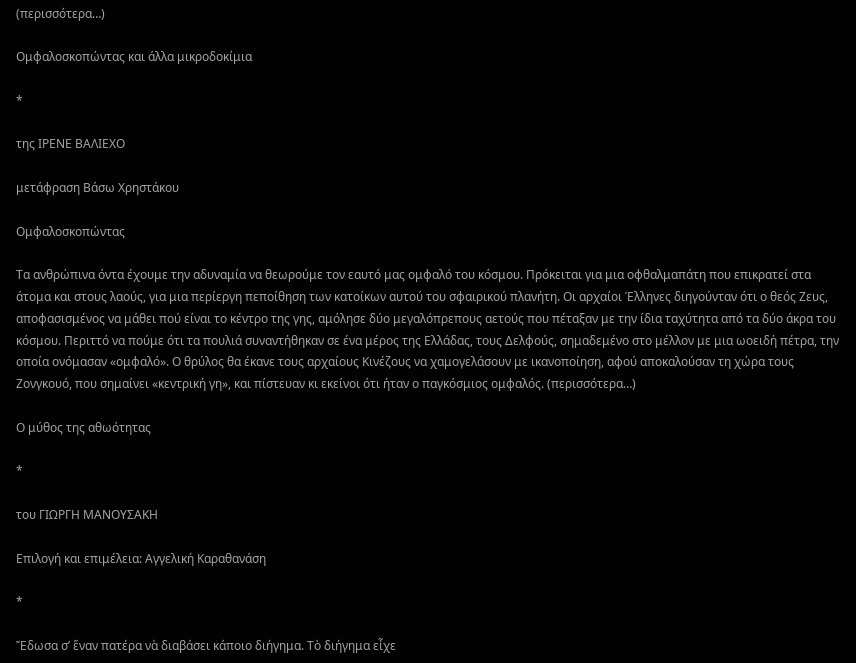(περισσότερα…)

Ομφαλοσκοπώντας και άλλα μικροδοκίμια

*

της ΙΡΕΝΕ ΒΑΛΙΕΧΟ

μετάφραση Βάσω Χρηστάκου

Ομφαλοσκοπώντας

Τα ανθρώπινα όντα έχουμε την αδυναμία να θεωρούμε τον εαυτό μας ομφαλό του κόσμου. Πρόκειται για μια οφθαλμαπάτη που επικρατεί στα άτομα και στους λαούς, για μια περίεργη πεποίθηση των κατοίκων αυτού του σφαιρικού πλανήτη. Οι αρχαίοι Έλληνες διηγούνταν ότι ο θεός Ζευς, αποφασισμένος να μάθει πού είναι το κέντρο της γης, αμόλησε δύο μεγαλόπρεπους αετούς που πέταξαν με την ίδια ταχύτητα από τα δύο άκρα του κόσμου. Περιττό να πούμε ότι τα πουλιά συναντήθηκαν σε ένα μέρος της Ελλάδας, τους Δελφούς, σημαδεμένο στο μέλλον με μια ωοειδή πέτρα, την οποία ονόμασαν «ομφαλό». Ο θρύλος θα έκανε τους αρχαίους Κινέζους να χαμογελάσουν με ικανοποίηση, αφού αποκαλούσαν τη χώρα τους Ζονγκουό, που σημαίνει «κεντρική γη», και πίστευαν κι εκείνοι ότι ήταν ο παγκόσμιος ομφαλός. (περισσότερα…)

Ο μύθος της αθωότητας

*

του ΓΙΩΡΓΗ ΜΑΝΟΥΣΑΚΗ

Επιλογή και επιμέλεια: Αγγελική Καραθανάση

*

Ἔδωσα σ’ ἕναν πατέρα νὰ διαβάσει κάποιο διήγημα. Τὸ διήγημα εἶχε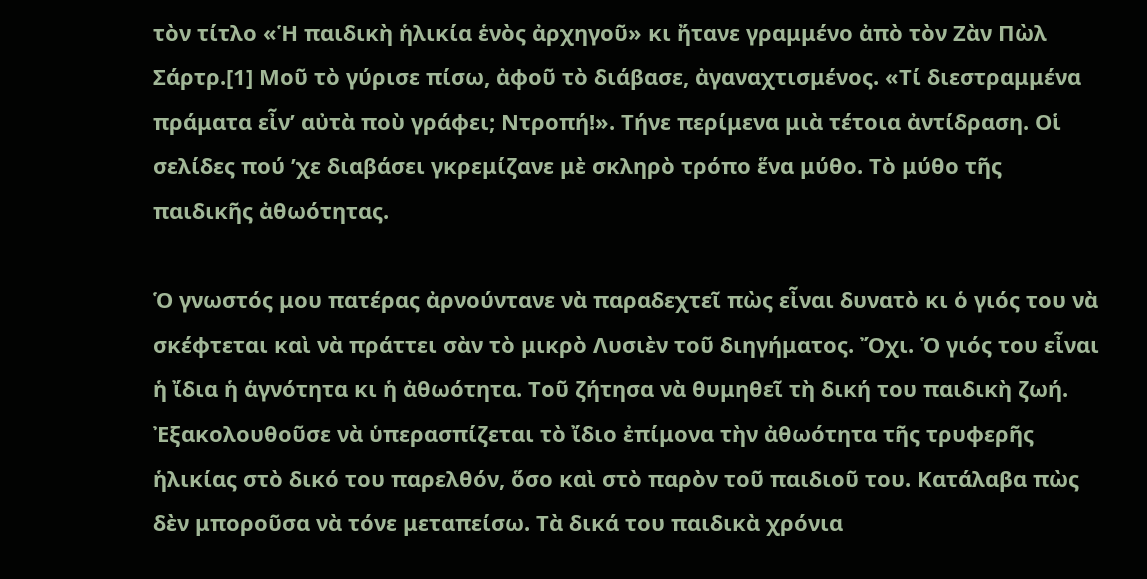τὸν τίτλο «Ἡ παιδικὴ ἡλικία ἑνὸς ἀρχηγοῦ» κι ἤτανε γραμμένο ἀπὸ τὸν Ζὰν Πὼλ Σάρτρ.[1] Μοῦ τὸ γύρισε πίσω, ἀφοῦ τὸ διάβασε, ἀγαναχτισμένος. «Τί διεστραμμένα πράματα εἶν’ αὐτὰ ποὺ γράφει; Ντροπή!». Τήνε περίμενα μιὰ τέτοια ἀντίδραση. Οἱ σελίδες πού ’χε διαβάσει γκρεμίζανε μὲ σκληρὸ τρόπο ἕνα μύθο. Τὸ μύθο τῆς παιδικῆς ἀθωότητας.

Ὁ γνωστός μου πατέρας ἀρνούντανε νὰ παραδεχτεῖ πὼς εἶναι δυνατὸ κι ὁ γιός του νὰ σκέφτεται καὶ νὰ πράττει σὰν τὸ μικρὸ Λυσιὲν τοῦ διηγήματος. Ὄχι. Ὁ γιός του εἶναι ἡ ἴδια ἡ ἁγνότητα κι ἡ ἀθωότητα. Τοῦ ζήτησα νὰ θυμηθεῖ τὴ δική του παιδικὴ ζωή. Ἐξακολουθοῦσε νὰ ὑπερασπίζεται τὸ ἴδιο ἐπίμονα τὴν ἀθωότητα τῆς τρυφερῆς ἡλικίας στὸ δικό του παρελθόν, ὅσο καὶ στὸ παρὸν τοῦ παιδιοῦ του. Κατάλαβα πὼς δὲν μποροῦσα νὰ τόνε μεταπείσω. Τὰ δικά του παιδικὰ χρόνια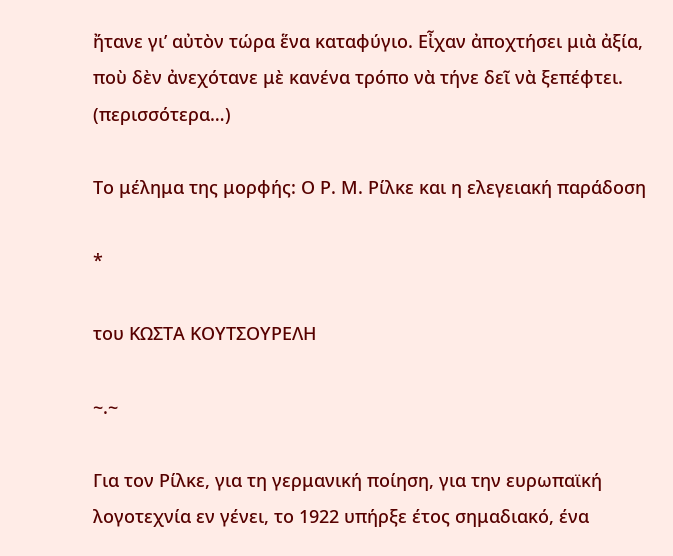ἤτανε γι’ αὐτὸν τώρα ἕνα καταφύγιο. Εἶχαν ἀποχτήσει μιὰ ἀξία, ποὺ δὲν ἀνεχότανε μὲ κανένα τρόπο νὰ τήνε δεῖ νὰ ξεπέφτει. (περισσότερα…)

Το μέλημα της μορφής: Ο Ρ. Μ. Ρίλκε και η ελεγειακή παράδοση

*

του ΚΩΣΤΑ ΚΟΥΤΣΟΥΡΕΛΗ

~.~

Για τον Ρίλκε, για τη γερμανική ποίηση, για την ευρωπαϊκή λογοτεχνία εν γένει, το 1922 υπήρξε έτος σημαδιακό, ένα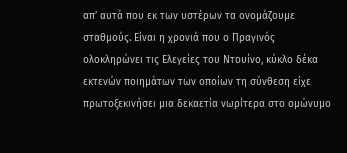απ’ αυτά που εκ των υστέρων τα ονομάζουμε σταθμούς. Είναι η χρονιά που ο Πραγινός ολοκληρώνει τις Ελεγείες του Ντουίνο, κύκλο δέκα εκτενών ποιημάτων των οποίων τη σύνθεση είχε πρωτοξεκινήσει μια δεκαετία νωρίτερα στο ομώνυμο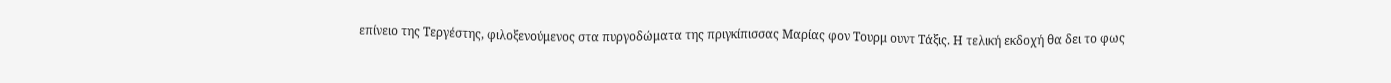επίνειο της Τεργέστης, φιλοξενούμενος στα πυργοδώματα της πριγκίπισσας Μαρίας φον Τουρμ ουντ Τάξις. Η τελική εκδοχή θα δει το φως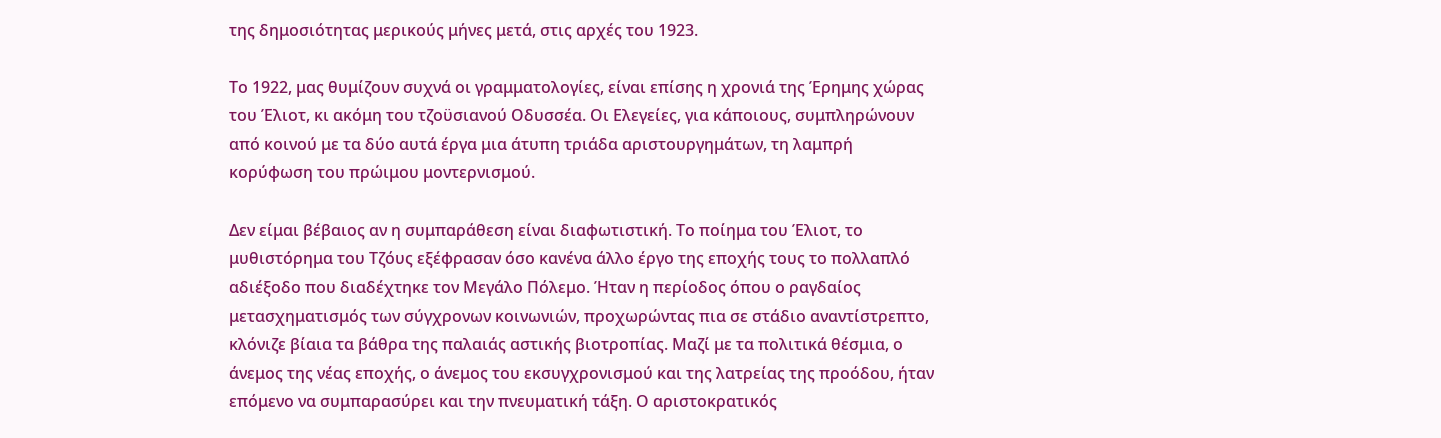της δημοσιότητας μερικούς μήνες μετά, στις αρχές του 1923.

Το 1922, μας θυμίζουν συχνά οι γραμματολογίες, είναι επίσης η χρονιά της Έρημης χώρας του Έλιοτ, κι ακόμη του τζοϋσιανού Οδυσσέα. Οι Ελεγείες, για κάποιους, συμπληρώνουν από κοινού με τα δύο αυτά έργα μια άτυπη τριάδα αριστουργημάτων, τη λαμπρή κορύφωση του πρώιμου μοντερνισμού.

Δεν είμαι βέβαιος αν η συμπαράθεση είναι διαφωτιστική. Το ποίημα του Έλιοτ, το μυθιστόρημα του Τζόυς εξέφρασαν όσο κανένα άλλο έργο της εποχής τους το πολλαπλό αδιέξοδο που διαδέχτηκε τον Μεγάλο Πόλεμο. Ήταν η περίοδος όπου ο ραγδαίος μετασχηματισμός των σύγχρονων κοινωνιών, προχωρώντας πια σε στάδιο αναντίστρεπτο, κλόνιζε βίαια τα βάθρα της παλαιάς αστικής βιοτροπίας. Μαζί με τα πολιτικά θέσμια, ο άνεμος της νέας εποχής, ο άνεμος του εκσυγχρονισμού και της λατρείας της προόδου, ήταν επόμενο να συμπαρασύρει και την πνευματική τάξη. Ο αριστοκρατικός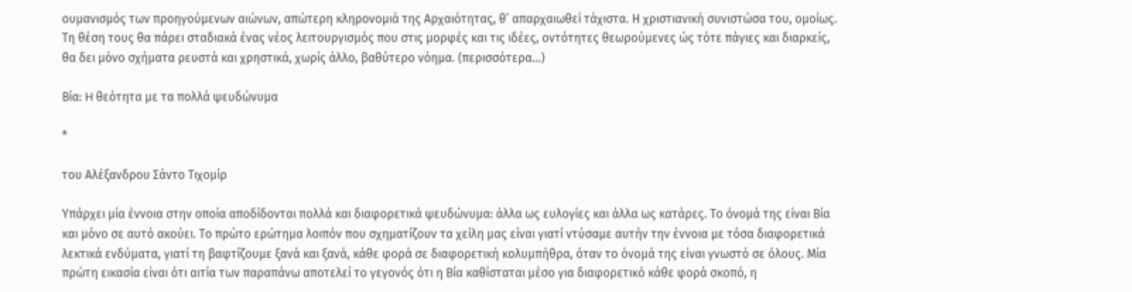ουμανισμός των προηγούμενων αιώνων, απώτερη κληρονομιά της Αρχαιότητας, θ’ απαρχαιωθεί τάχιστα. Η χριστιανική συνιστώσα του, ομοίως. Τη θέση τους θα πάρει σταδιακά ένας νέος λειτουργισμός που στις μορφές και τις ιδέες, οντότητες θεωρούμενες ώς τότε πάγιες και διαρκείς, θα δει μόνο σχήματα ρευστά και χρηστικά, χωρίς άλλο, βαθύτερο νόημα. (περισσότερα…)

Βία: H θεότητα με τα πολλά ψευδώνυμα

*

του Αλέξανδρου Σάντο Τιχομίρ

Υπάρχει μία έννοια στην οποία αποδίδονται πολλά και διαφορετικά ψευδώνυμα: άλλα ως ευλογίες και άλλα ως κατάρες. Το όνομά της είναι Βία και μόνο σε αυτό ακούει. Το πρώτο ερώτημα λοιπόν που σχηματίζουν τα χείλη μας είναι γιατί ντύσαμε αυτήν την έννοια με τόσα διαφορετικά λεκτικά ενδύματα, γιατί τη βαφτίζουμε ξανά και ξανά, κάθε φορά σε διαφορετική κολυμπήθρα, όταν το όνομά της είναι γνωστό σε όλους. Μία πρώτη εικασία είναι ότι αιτία των παραπάνω αποτελεί το γεγονός ότι η Βία καθίσταται μέσο για διαφορετικό κάθε φορά σκοπό, η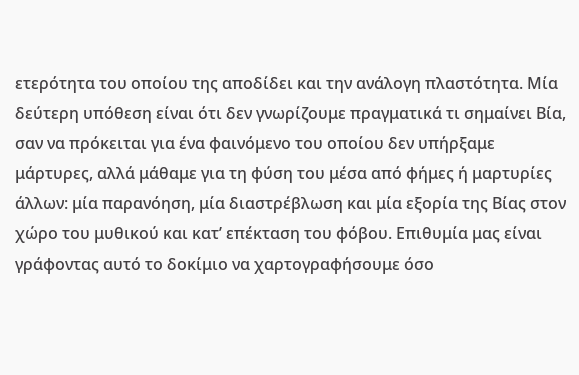ετερότητα του οποίου της αποδίδει και την ανάλογη πλαστότητα. Μία δεύτερη υπόθεση είναι ότι δεν γνωρίζουμε πραγματικά τι σημαίνει Βία, σαν να πρόκειται για ένα φαινόμενο του οποίου δεν υπήρξαμε μάρτυρες, αλλά μάθαμε για τη φύση του μέσα από φήμες ή μαρτυρίες άλλων: μία παρανόηση, μία διαστρέβλωση και μία εξορία της Βίας στον χώρο του μυθικού και κατ’ επέκταση του φόβου. Επιθυμία μας είναι γράφοντας αυτό το δοκίμιο να χαρτογραφήσουμε όσο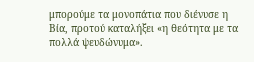μπορούμε τα μονοπάτια που διένυσε η Βία, προτού καταλήξει «η θεότητα με τα πολλά ψευδώνυμα».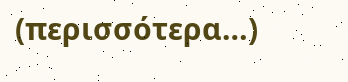(περισσότερα…)